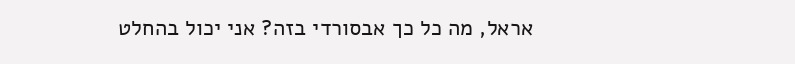אראל, מה כל כך אבסורדי בזה? אני יכול בהחלט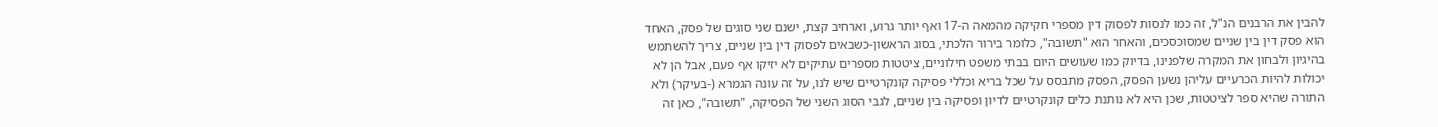להבין את הרבנים הנ"ל, זה כמו לנסות לפסוק דין מספרי חקיקה מהמאה ה-17 ואף יותר גרוע, וארחיב קצת, ישנם שני סוגים של פסק, האחד הוא פסק דין בין שניים שמסוכסכים, והאחר הוא "תשובה", כלומר בירור הלכתי, בסוג הראשון-כשבאים לפסוק דין בין שניים, צריך להשתמש בהיגיון ולבחון את המקרה שלפנינו, בדיוק כמו שעושים היום בבתי משפט חילוניים, ציטטות מספרים עתיקים לא יזיקו אף פעם, אבל הן לא יכולות להיות הכרעיים עליהן נשען הפסק, הפסק מתבסס על שכל בריא וכללי פסיקה קונקרטיים שיש לנו, על זה עונה הגמרא (-בעיקר) ולא התורה שהיא ספר לציטטות, שכן היא לא נותנת כלים קונקרטיים לדיון ופסיקה בין שניים, לגבי הסוג השני של הפסיקה, "תשובה", כאן זה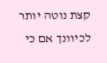קצת נוטה יותר לכיוונך אם כי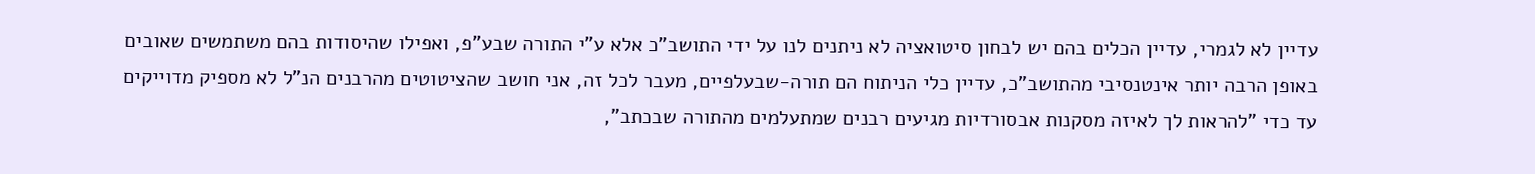עדיין לא לגמרי, עדיין הכלים בהם יש לבחון סיטואציה לא ניתנים לנו על ידי התושב"כ אלא ע"י התורה שבע"פ, ואפילו שהיסודות בהם משתמשים שאובים באופן הרבה יותר אינטנסיבי מהתושב"כ, עדיין כלי הניתוח הם תורה-שבעלפיים, מעבר לכל זה, אני חושב שהציטוטים מהרבנים הנ"ל לא מספיק מדוייקים עד כדי "להראות לך לאיזה מסקנות אבסורדיות מגיעים רבנים שמתעלמים מהתורה שבכתב",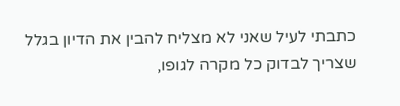כתבתי לעיל שאני לא מצליח להבין את הדיון בגלל שצריך לבדוק כל מקרה לגופו,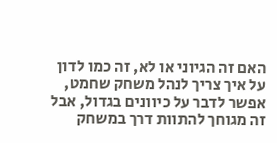האם זה הגיוני או לא, זה כמו לדון על איך צריך לנהל משחק שחמט, אפשר לדבר על כיוונים בגדול, אבל זה מגוחך להתוות דרך במשחק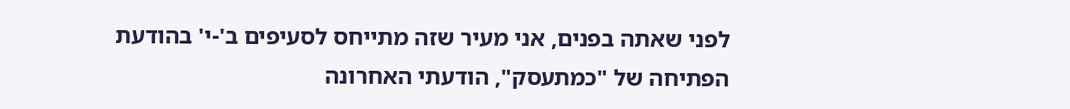לפני שאתה בפנים, אני מעיר שזה מתייחס לסעיפים ב'-י' בהודעת הפתיחה של "כמתעסק", הודעתי האחרונה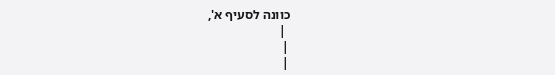כוונה לסעיף א',
 |
|
|